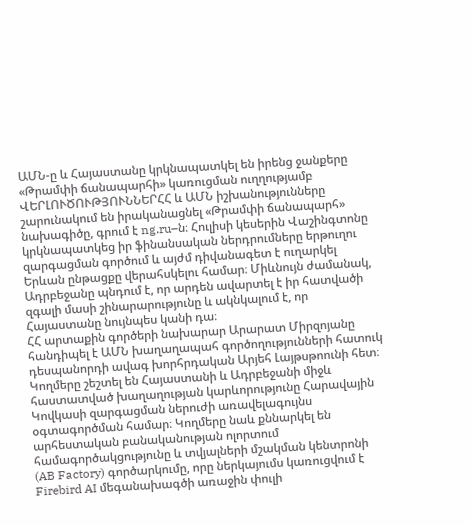ԱՄՆ-ը և Հայաստանը կրկնապատկել են իրենց ջանքերը «Թրամփի ճանապարհի» կառուցման ուղղությամբ
ՎԵՐԼՈՒԾՈՒԹՅՈՒՆՆԵՐՀՀ և ԱՄՆ իշխանությունները շարունակում են իրականացնել «Թրամփի ճանապարհ» նախագիծը, գրում է ng.ru–ն։ Հուլիսի կեսերին Վաշինգտոնը կրկնապատկեց իր ֆինանսական ներդրումները երթուղու զարգացման գործում և այժմ դիվանագետ է ուղարկել Երևան ընթացքը վերահսկելու համար։ Միևնույն ժամանակ, Ադրբեջանը պնդում է, որ արդեն ավարտել է իր հատվածի զգալի մասի շինարարությունը և ակնկալում է, որ Հայաստանը նույնպես կանի դա։
ՀՀ արտաքին գործերի նախարար Արարատ Միրզոյանը հանդիպել է ԱՄՆ խաղաղապահ գործողությունների հատուկ դեսպանորդի ավագ խորհրդական Արյեհ Լայթսթոունի հետ։ Կողմերը շեշտել են Հայաստանի և Ադրբեջանի միջև հաստատված խաղաղության կարևորությունը Հարավային Կովկասի զարգացման ներուժի առավելագույնս օգտագործման համար։ Կողմերը նաև քննարկել են արհեստական բանականության ոլորտում համագործակցությունը և տվյալների մշակման կենտրոնի (AB Factory) գործարկումը, որը ներկայումս կառուցվում է Firebird AI մեգանախագծի առաջին փուլի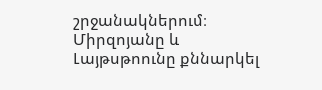շրջանակներում։ Միրզոյանը և Լայթսթոունը քննարկել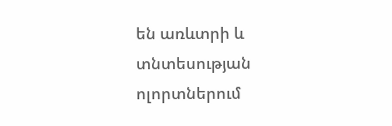են առևտրի և տնտեսության ոլորտներում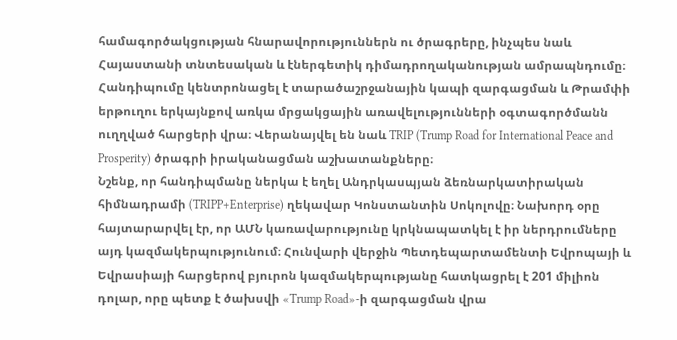համագործակցության հնարավորություններն ու ծրագրերը, ինչպես նաև Հայաստանի տնտեսական և էներգետիկ դիմադրողականության ամրապնդումը։ Հանդիպումը կենտրոնացել է տարածաշրջանային կապի զարգացման և Թրամփի երթուղու երկայնքով առկա մրցակցային առավելությունների օգտագործմանն ուղղված հարցերի վրա։ Վերանայվել են նաև TRIP (Trump Road for International Peace and Prosperity) ծրագրի իրականացման աշխատանքները։
Նշենք, որ հանդիպմանը ներկա է եղել Անդրկասպյան ձեռնարկատիրական հիմնադրամի (TRIPP+Enterprise) ղեկավար Կոնստանտին Սոկոլովը։ Նախորդ օրը հայտարարվել էր, որ ԱՄՆ կառավարությունը կրկնապատկել է իր ներդրումները այդ կազմակերպությունում։ Հունվարի վերջին Պետդեպարտամենտի Եվրոպայի և Եվրասիայի հարցերով բյուրոն կազմակերպությանը հատկացրել է 201 միլիոն դոլար, որը պետք է ծախսվի «Trump Road»-ի զարգացման վրա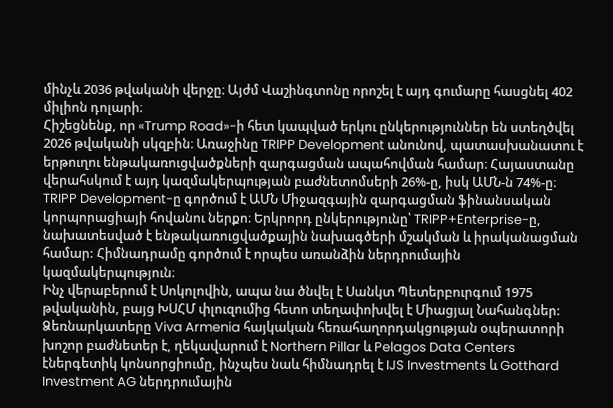մինչև 2036 թվականի վերջը։ Այժմ Վաշինգտոնը որոշել է այդ գումարը հասցնել 402 միլիոն դոլարի։
Հիշեցնենք, որ «Trump Road»-ի հետ կապված երկու ընկերություններ են ստեղծվել 2026 թվականի սկզբին։ Առաջինը TRIPP Development անունով, պատասխանատու է երթուղու ենթակառուցվածքների զարգացման ապահովման համար։ Հայաստանը վերահսկում է այդ կազմակերպության բաժնետոմսերի 26%-ը, իսկ ԱՄՆ-ն 74%-ը։ TRIPP Development-ը գործում է ԱՄՆ Միջազգային զարգացման ֆինանսական կորպորացիայի հովանու ներքո։ Երկրորդ ընկերությունը՝ TRIPP+Enterprise-ը, նախատեսված է ենթակառուցվածքային նախագծերի մշակման և իրականացման համար: Հիմնադրամը գործում է որպես առանձին ներդրումային կազմակերպություն։
Ինչ վերաբերում է Սոկոլովին, ապա նա ծնվել է Սանկտ Պետերբուրգում 1975 թվականին, բայց ԽՍՀՄ փլուզումից հետո տեղափոխվել է Միացյալ Նահանգներ: Ձեռնարկատերը Viva Armenia հայկական հեռահաղորդակցության օպերատորի խոշոր բաժնետեր է, ղեկավարում է Northern Pillar և Pelagos Data Centers էներգետիկ կոնսորցիումը, ինչպես նաև հիմնադրել է IJS Investments և Gotthard Investment AG ներդրումային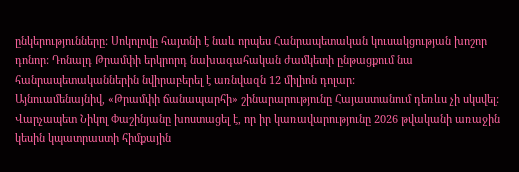ընկերությունները: Սոկոլովը հայտնի է նաև որպես Հանրապետական կուսակցության խոշոր դոնոր: Դոնալդ Թրամփի երկրորդ նախագահական ժամկետի ընթացքում նա հանրապետականներին նվիրաբերել է առնվազն 12 միլիոն դոլար:
Այնուամենայնիվ, «Թրամփի ճանապարհի» շինարարությունը Հայաստանում դեռևս չի սկսվել: Վարչապետ Նիկոլ Փաշինյանը խոստացել է, որ իր կառավարությունը 2026 թվականի առաջին կեսին կպատրաստի հիմքային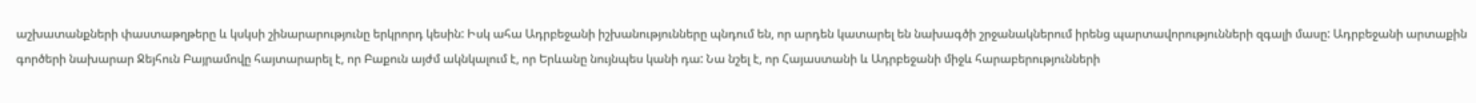աշխատանքների փաստաթղթերը և կսկսի շինարարությունը երկրորդ կեսին: Իսկ ահա Ադրբեջանի իշխանությունները պնդում են, որ արդեն կատարել են նախագծի շրջանակներում իրենց պարտավորությունների զգալի մասը: Ադրբեջանի արտաքին գործերի նախարար Ջեյհուն Բայրամովը հայտարարել է, որ Բաքուն այժմ ակնկալում է, որ Երևանը նույնպես կանի դա: Նա նշել է, որ Հայաստանի և Ադրբեջանի միջև հարաբերությունների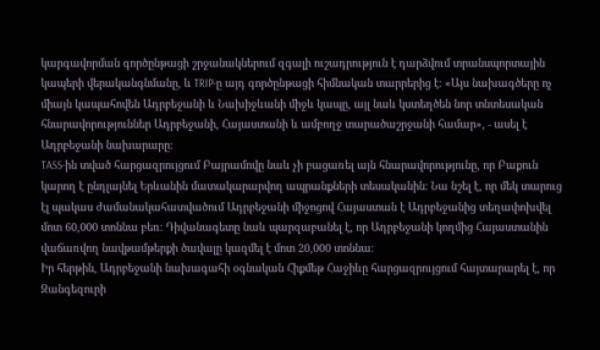կարգավորման գործընթացի շրջանակներում զգալի ուշադրություն է դարձվում տրանսպորտային կապերի վերականգնմանը, և TRIP-ը այդ գործընթացի հիմնական տարրերից է։ «Այս նախագծերը ոչ միայն կապահովեն Ադրբեջանի և Նախիջևանի միջև կապը, այլ նաև կստեղծեն նոր տնտեսական հնարավորություններ Ադրբեջանի, Հայաստանի և ամբողջ տարածաշրջանի համար», - ասել է Ադրբեջանի նախարարը։
TASS-ին տված հարցազրույցում Բայրամովը նաև չի բացառել այն հնարավորությունը, որ Բաքուն կարող է ընդլայնել Երևանին մատակարարվող ապրանքների տեսականին։ Նա նշել է, որ մեկ տարուց էլ պակաս ժամանակահատվածում Ադրբեջանի միջոցով Հայաստան է Ադրբեջանից տեղափոխվել մոտ 60,000 տոննա բեռ։ Դիվանագետը նաև պարզաբանել է, որ Ադրբեջանի կողմից Հայաստանին վաճառվող նավթամթերքի ծավալը կազմել է մոտ 20,000 տոննա։
Իր հերթին, Ադրբեջանի նախագահի օգնական Հիքմեթ Հաջիևը հարցազրույցում հայտարարել է, որ Զանգեզուրի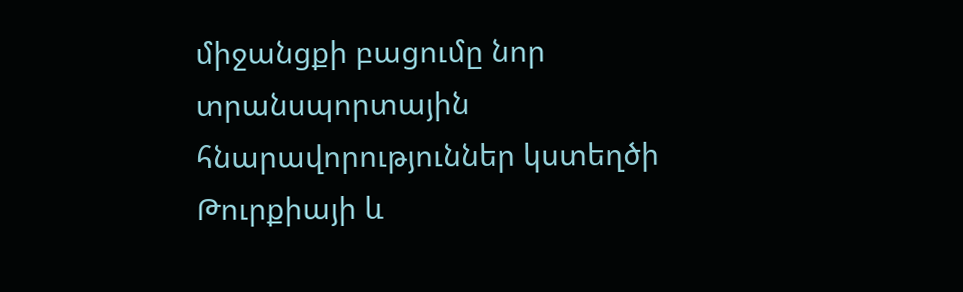միջանցքի բացումը նոր տրանսպորտային հնարավորություններ կստեղծի Թուրքիայի և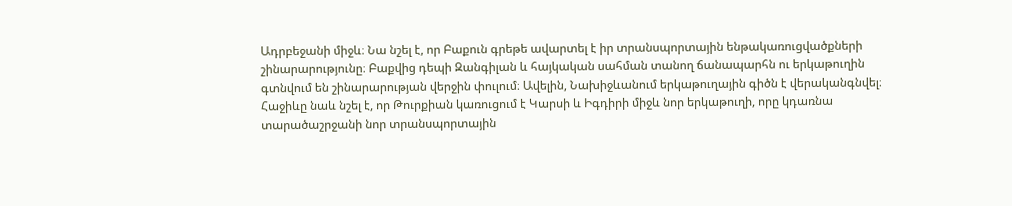Ադրբեջանի միջև։ Նա նշել է, որ Բաքուն գրեթե ավարտել է իր տրանսպորտային ենթակառուցվածքների շինարարությունը։ Բաքվից դեպի Զանգիլան և հայկական սահման տանող ճանապարհն ու երկաթուղին գտնվում են շինարարության վերջին փուլում։ Ավելին, Նախիջևանում երկաթուղային գիծն է վերականգնվել։
Հաջիևը նաև նշել է, որ Թուրքիան կառուցում է Կարսի և Իգդիրի միջև նոր երկաթուղի, որը կդառնա տարածաշրջանի նոր տրանսպորտային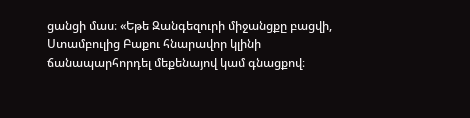ցանցի մաս։ «Եթե Զանգեզուրի միջանցքը բացվի, Ստամբուլից Բաքու հնարավոր կլինի ճանապարհորդել մեքենայով կամ գնացքով։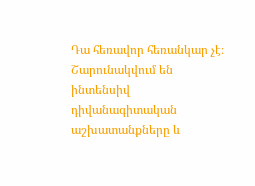Դա հեռավոր հեռանկար չէ։ Շարունակվում են ինտենսիվ դիվանագիտական աշխատանքները և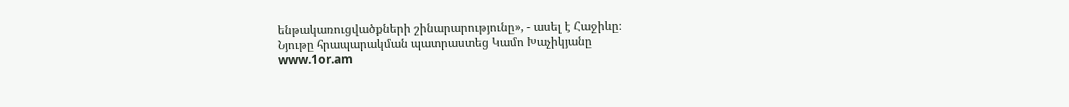ենթակառուցվածքների շինարարությունը», - ասել է Հաջիևը։
Նյութը հրապարակման պատրաստեց Կամո Խաչիկյանը
www.1or.am